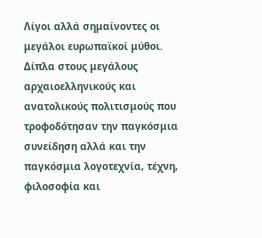Λίγοι αλλά σημαίνοντες οι μεγάλοι ευρωπαϊκοί μύθοι. Δίπλα στους μεγάλους αρχαιοελληνικούς και ανατολικούς πολιτισμούς που τροφοδότησαν την παγκόσμια συνείδηση αλλά και την παγκόσμια λογοτεχνία, τέχνη, φιλοσοφία και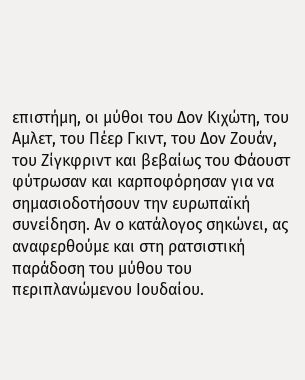επιστήμη, οι μύθοι του Δον Κιχώτη, του Αμλετ, του Πέερ Γκιντ, του Δον Ζουάν, του Ζίγκφριντ και βεβαίως του Φάουστ φύτρωσαν και καρποφόρησαν για να σημασιοδοτήσουν την ευρωπαϊκή συνείδηση. Αν ο κατάλογος σηκώνει, ας αναφερθούμε και στη ρατσιστική παράδοση του μύθου του περιπλανώμενου Ιουδαίου.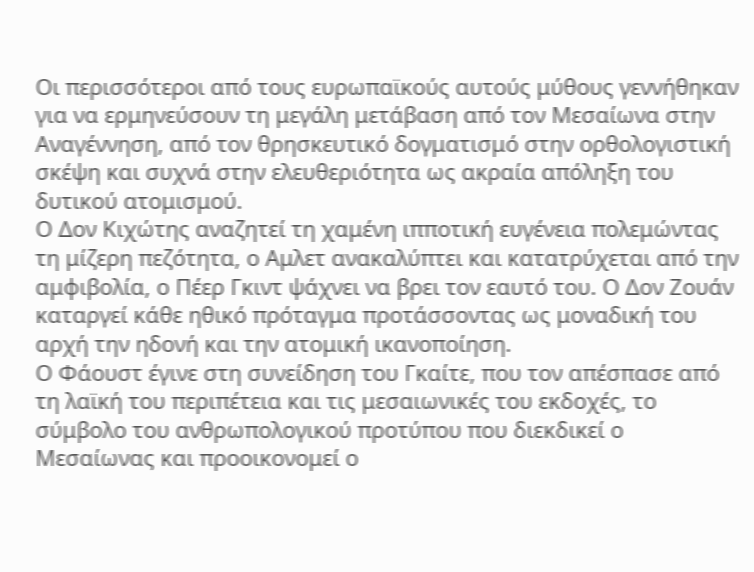Οι περισσότεροι από τους ευρωπαϊκούς αυτούς μύθους γεννήθηκαν για να ερμηνεύσουν τη μεγάλη μετάβαση από τον Μεσαίωνα στην Αναγέννηση, από τον θρησκευτικό δογματισμό στην ορθολογιστική σκέψη και συχνά στην ελευθεριότητα ως ακραία απόληξη του δυτικού ατομισμού.
Ο Δον Κιχώτης αναζητεί τη χαμένη ιπποτική ευγένεια πολεμώντας τη μίζερη πεζότητα, ο Αμλετ ανακαλύπτει και κατατρύχεται από την αμφιβολία, ο Πέερ Γκιντ ψάχνει να βρει τον εαυτό του. Ο Δον Ζουάν καταργεί κάθε ηθικό πρόταγμα προτάσσοντας ως μοναδική του αρχή την ηδονή και την ατομική ικανοποίηση.
Ο Φάουστ έγινε στη συνείδηση του Γκαίτε, που τον απέσπασε από τη λαϊκή του περιπέτεια και τις μεσαιωνικές του εκδοχές, το σύμβολο του ανθρωπολογικού προτύπου που διεκδικεί ο Μεσαίωνας και προοικονομεί ο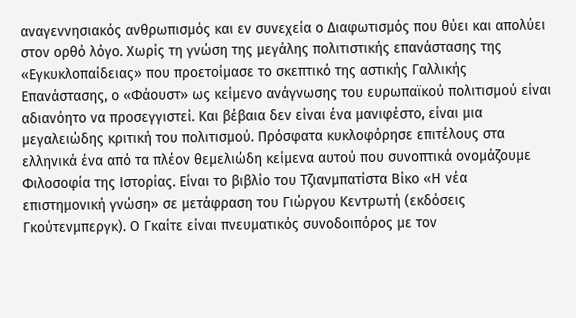αναγεννησιακός ανθρωπισμός και εν συνεχεία ο Διαφωτισμός που θύει και απολύει στον ορθό λόγο. Χωρίς τη γνώση της μεγάλης πολιτιστικής επανάστασης της «Εγκυκλοπαίδειας» που προετοίμασε το σκεπτικό της αστικής Γαλλικής Επανάστασης, ο «Φάουστ» ως κείμενο ανάγνωσης του ευρωπαϊκού πολιτισμού είναι αδιανόητο να προσεγγιστεί. Και βέβαια δεν είναι ένα μανιφέστο, είναι μια μεγαλειώδης κριτική του πολιτισμού. Πρόσφατα κυκλοφόρησε επιτέλους στα ελληνικά ένα από τα πλέον θεμελιώδη κείμενα αυτού που συνοπτικά ονομάζουμε Φιλοσοφία της Ιστορίας. Είναι το βιβλίο του Τζιανμπατίστα Βίκο «Η νέα επιστημονική γνώση» σε μετάφραση του Γιώργου Κεντρωτή (εκδόσεις Γκούτενμπεργκ). Ο Γκαίτε είναι πνευματικός συνοδοιπόρος με τον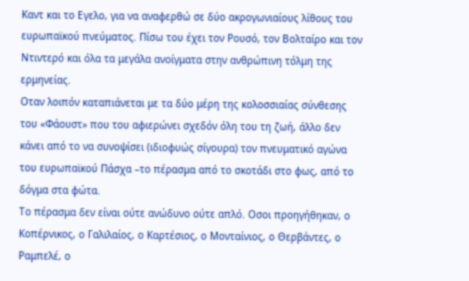Καντ και το Εγελο, για να αναφερθώ σε δύο ακρογωνιαίους λίθους του ευρωπαϊκού πνεύματος. Πίσω του έχει τον Ρουσό, τον Βολταίρο και τον Ντιντερό και όλα τα μεγάλα ανοίγματα στην ανθρώπινη τόλμη της ερμηνείας.
Οταν λοιπόν καταπιάνεται με τα δύο μέρη της κολοσσιαίας σύνθεσης του «Φάουστ» που του αφιερώνει σχεδόν όλη του τη ζωή, άλλο δεν κάνει από το να συνοψίσει (ιδιοφυώς σίγουρα) τον πνευματικό αγώνα του ευρωπαϊκού Πάσχα –το πέρασμα από το σκοτάδι στο φως, από το δόγμα στα φώτα.
Το πέρασμα δεν είναι ούτε ανώδυνο ούτε απλό. Οσοι προηγήθηκαν, ο Κοπέρνικος, ο Γαλιλαίος, ο Καρτέσιος, ο Μονταίνιος, ο Θερβάντες, ο Ραμπελέ, ο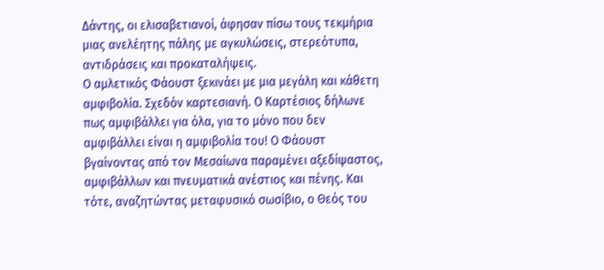Δάντης, οι ελισαβετιανοί, άφησαν πίσω τους τεκμήρια μιας ανελέητης πάλης με αγκυλώσεις, στερεότυπα, αντιδράσεις και προκαταλήψεις.
Ο αμλετικός Φάουστ ξεκινάει με μια μεγάλη και κάθετη αμφιβολία. Σχεδόν καρτεσιανή. Ο Καρτέσιος δήλωνε πως αμφιβάλλει για όλα, για το μόνο που δεν αμφιβάλλει είναι η αμφιβολία του! Ο Φάουστ βγαίνοντας από τον Μεσαίωνα παραμένει αξεδίψαστος, αμφιβάλλων και πνευματικά ανέστιος και πένης. Και τότε, αναζητώντας μεταφυσικό σωσίβιο, ο Θεός του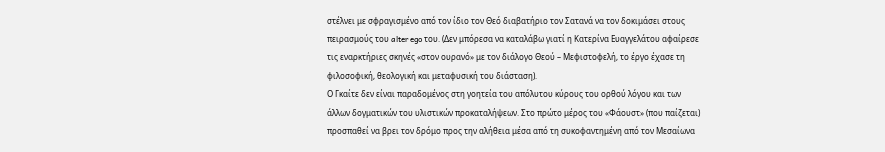στέλνει με σφραγισμένο από τον ίδιο τον Θεό διαβατήριο τον Σατανά να τον δοκιμάσει στους πειρασμούς του alter ego του. (Δεν μπόρεσα να καταλάβω γιατί η Κατερίνα Ευαγγελάτου αφαίρεσε τις εναρκτήριες σκηνές «στον ουρανό» με τον διάλογο Θεού – Μεφιστοφελή, το έργο έχασε τη φιλοσοφική, θεολογική και μεταφυσική του διάσταση).
Ο Γκαίτε δεν είναι παραδομένος στη γοητεία του απόλυτου κύρους του ορθού λόγου και των άλλων δογματικών του υλιστικών προκαταλήψεων. Στο πρώτο μέρος του «Φάουστ» (που παίζεται) προσπαθεί να βρει τον δρόμο προς την αλήθεια μέσα από τη συκοφαντημένη από τον Μεσαίωνα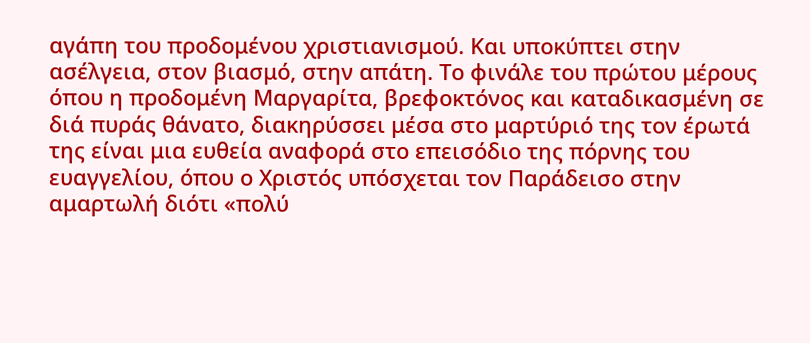αγάπη του προδομένου χριστιανισμού. Και υποκύπτει στην ασέλγεια, στον βιασμό, στην απάτη. Το φινάλε του πρώτου μέρους όπου η προδομένη Μαργαρίτα, βρεφοκτόνος και καταδικασμένη σε διά πυράς θάνατο, διακηρύσσει μέσα στο μαρτύριό της τον έρωτά της είναι μια ευθεία αναφορά στο επεισόδιο της πόρνης του ευαγγελίου, όπου ο Χριστός υπόσχεται τον Παράδεισο στην αμαρτωλή διότι «πολύ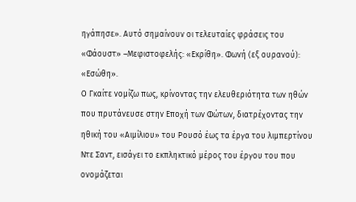ηγάπησε». Αυτό σημαίνουν οι τελευταίες φράσεις του «Φάουστ» –Μεφιστοφελής: «Εκρίθη». Φωνή (εξ ουρανού): «Εσώθη».
Ο Γκαίτε νομίζω πως, κρίνοντας την ελευθεριότητα των ηθών που πρυτάνευσε στην Εποχή των Φώτων, διατρέχοντας την ηθική του «Αιμίλιου» του Ρουσό έως τα έργα του λιμπερτίνου Ντε Σαντ, εισάγει το εκπληκτικό μέρος του έργου του που ονομάζεται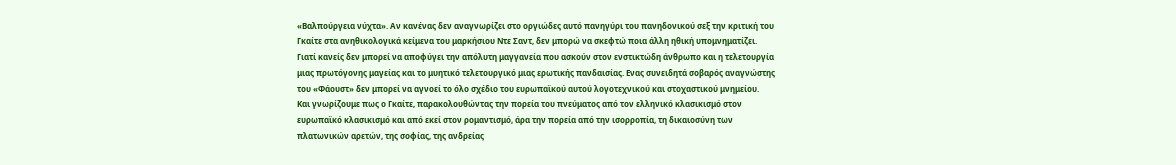«Βαλπούργεια νύχτα». Αν κανένας δεν αναγνωρίζει στο οργιώδες αυτό πανηγύρι του πανηδονικού σεξ την κριτική του Γκαίτε στα ανηθικολογικά κείμενα του μαρκήσιου Ντε Σαντ, δεν μπορώ να σκεφτώ ποια άλλη ηθική υπομνηματίζει.
Γιατί κανείς δεν μπορεί να αποφύγει την απόλυτη μαγγανεία που ασκούν στον ενστικτώδη άνθρωπο και η τελετουργία μιας πρωτόγονης μαγείας και το μυητικό τελετουργικό μιας ερωτικής πανδαισίας. Ενας συνειδητά σοβαρός αναγνώστης του «Φάουστ» δεν μπορεί να αγνοεί το όλο σχέδιο του ευρωπαϊκού αυτού λογοτεχνικού και στοχαστικού μνημείου.
Και γνωρίζουμε πως ο Γκαίτε, παρακολουθώντας την πορεία του πνεύματος από τον ελληνικό κλασικισμό στον ευρωπαϊκό κλασικισμό και από εκεί στον ρομαντισμό, άρα την πορεία από την ισορροπία, τη δικαιοσύνη των πλατωνικών αρετών, της σοφίας, της ανδρείας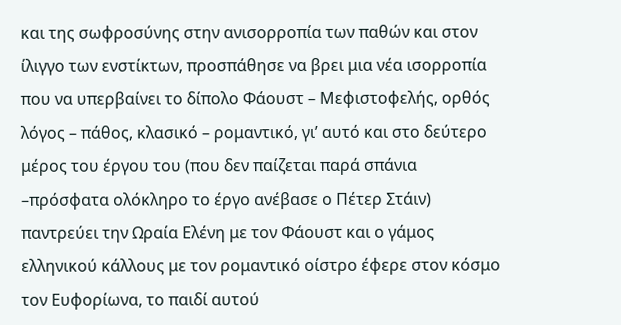και της σωφροσύνης στην ανισορροπία των παθών και στον ίλιγγο των ενστίκτων, προσπάθησε να βρει μια νέα ισορροπία που να υπερβαίνει το δίπολο Φάουστ – Μεφιστοφελής, ορθός λόγος – πάθος, κλασικό – ρομαντικό, γι’ αυτό και στο δεύτερο μέρος του έργου του (που δεν παίζεται παρά σπάνια –πρόσφατα ολόκληρο το έργο ανέβασε ο Πέτερ Στάιν) παντρεύει την Ωραία Ελένη με τον Φάουστ και ο γάμος ελληνικού κάλλους με τον ρομαντικό οίστρο έφερε στον κόσμο τον Ευφορίωνα, το παιδί αυτού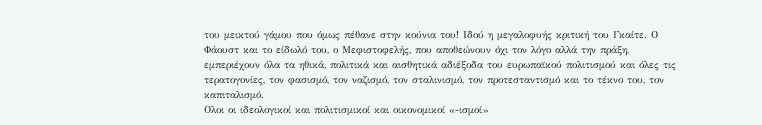του μεικτού γάμου που όμως πέθανε στην κούνια του! Ιδού η μεγαλοφυής κριτική του Γκαίτε. Ο Φάουστ και το είδωλό του, ο Μεφιστοφελής, που αποθεώνουν όχι τον λόγο αλλά την πράξη, εμπεριέχουν όλα τα ηθικά, πολιτικά και αισθητικά αδιέξοδα του ευρωπαϊκού πολιτισμού και όλες τις τερατογονίες, τον φασισμό, τον ναζισμό, τον σταλινισμό, τον προτεσταντισμό και το τέκνο του, τον καπιταλισμό.
Ολοι οι ιδεολογικοί και πολιτισμικοί και οικονομικοί «-ισμοί»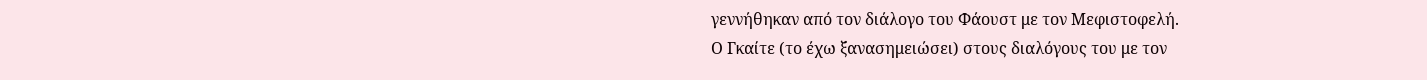γεννήθηκαν από τον διάλογο του Φάουστ με τον Μεφιστοφελή.
Ο Γκαίτε (το έχω ξανασημειώσει) στους διαλόγους του με τον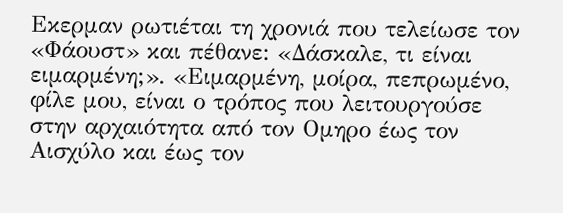Εκερμαν ρωτιέται τη χρονιά που τελείωσε τον «Φάουστ» και πέθανε: «Δάσκαλε, τι είναι ειμαρμένη;». «Ειμαρμένη, μοίρα, πεπρωμένο, φίλε μου, είναι ο τρόπος που λειτουργούσε στην αρχαιότητα από τον Ομηρο έως τον Αισχύλο και έως τον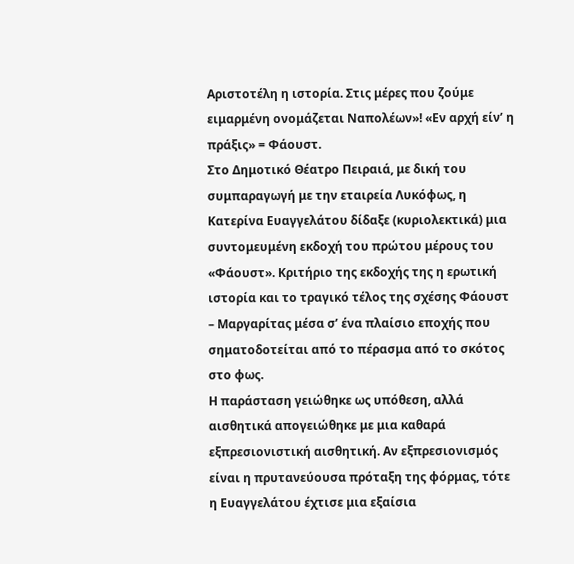Αριστοτέλη η ιστορία. Στις μέρες που ζούμε ειμαρμένη ονομάζεται Ναπολέων»! «Εν αρχή είν’ η πράξις» = Φάουστ.
Στο Δημοτικό Θέατρο Πειραιά, με δική του συμπαραγωγή με την εταιρεία Λυκόφως, η Κατερίνα Ευαγγελάτου δίδαξε (κυριολεκτικά) μια συντομευμένη εκδοχή του πρώτου μέρους του «Φάουστ». Κριτήριο της εκδοχής της η ερωτική ιστορία και το τραγικό τέλος της σχέσης Φάουστ – Μαργαρίτας μέσα σ’ ένα πλαίσιο εποχής που σηματοδοτείται από το πέρασμα από το σκότος στο φως.
Η παράσταση γειώθηκε ως υπόθεση, αλλά αισθητικά απογειώθηκε με μια καθαρά εξπρεσιονιστική αισθητική. Αν εξπρεσιονισμός είναι η πρυτανεύουσα πρόταξη της φόρμας, τότε η Ευαγγελάτου έχτισε μια εξαίσια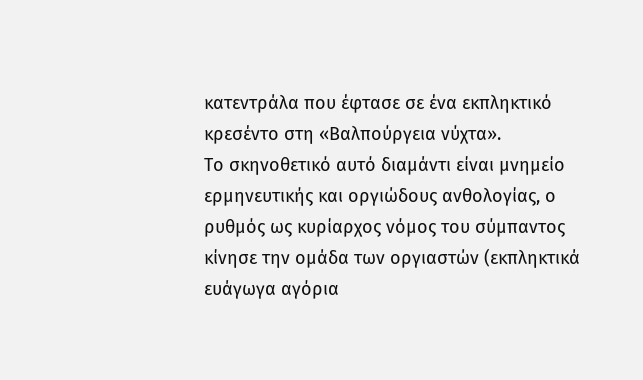κατεντράλα που έφτασε σε ένα εκπληκτικό κρεσέντο στη «Βαλπούργεια νύχτα».
Το σκηνοθετικό αυτό διαμάντι είναι μνημείο ερμηνευτικής και οργιώδους ανθολογίας, ο ρυθμός ως κυρίαρχος νόμος του σύμπαντος κίνησε την ομάδα των οργιαστών (εκπληκτικά ευάγωγα αγόρια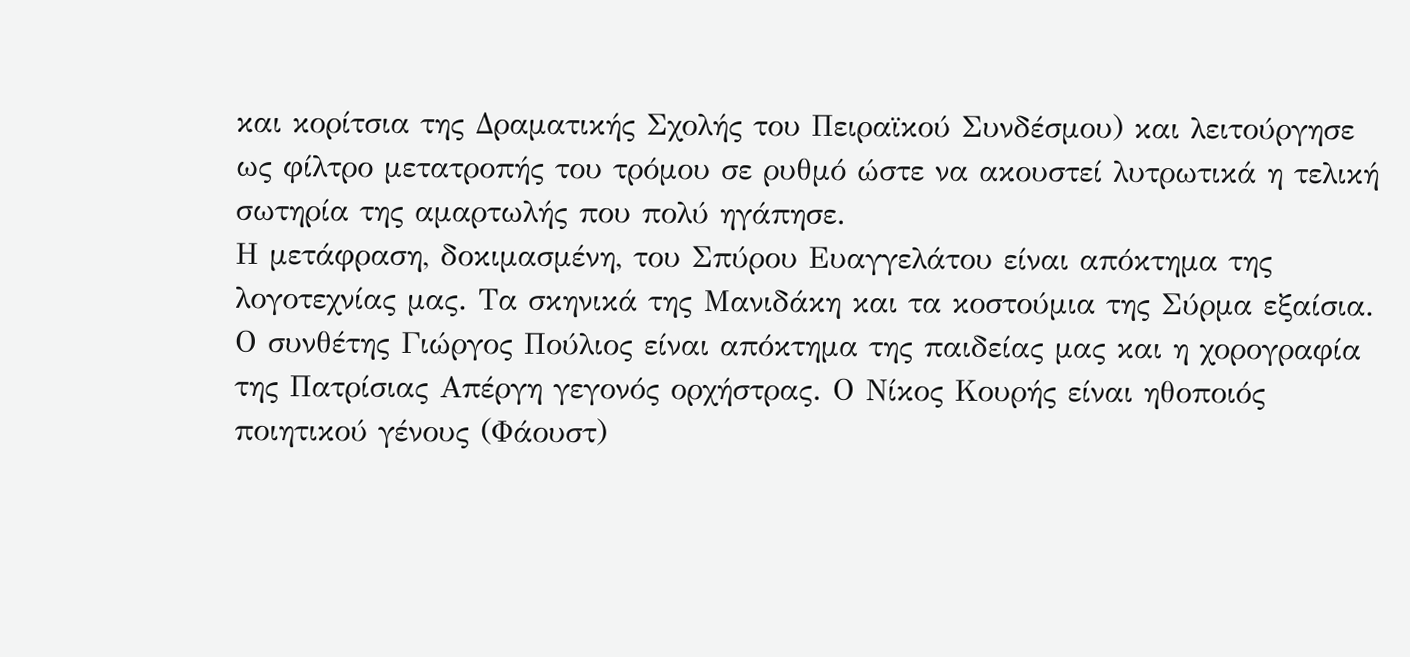και κορίτσια της Δραματικής Σχολής του Πειραϊκού Συνδέσμου) και λειτούργησε ως φίλτρο μετατροπής του τρόμου σε ρυθμό ώστε να ακουστεί λυτρωτικά η τελική σωτηρία της αμαρτωλής που πολύ ηγάπησε.
Η μετάφραση, δοκιμασμένη, του Σπύρου Ευαγγελάτου είναι απόκτημα της λογοτεχνίας μας. Τα σκηνικά της Μανιδάκη και τα κοστούμια της Σύρμα εξαίσια. Ο συνθέτης Γιώργος Πούλιος είναι απόκτημα της παιδείας μας και η χορογραφία της Πατρίσιας Απέργη γεγονός ορχήστρας. Ο Νίκος Κουρής είναι ηθοποιός ποιητικού γένους (Φάουστ)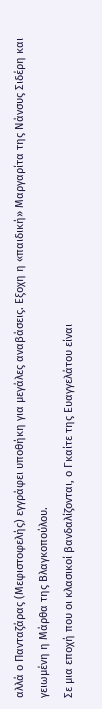αλλά ο Πανταζάρας (Μεφιστοφελής) εγγράφει υποθήκη για μεγάλες αναβάσεις. Εξοχη η «παιδική» Μαργαρίτα της Νάνσυς Σιδέρη και γειωμένη η Μάρθα της Βλαγκοπούλου.
Σε μια εποχή που οι κλασικοί βανδαλίζονται, ο Γκαίτε της Ευαγγελάτου είναι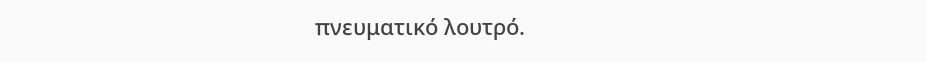πνευματικό λουτρό.